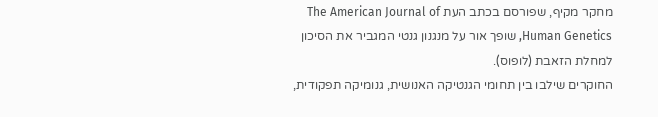מחקר מקיף, שפורסם בכתב העת The American Journal of Human Genetics, שופך אור על מנגנון גנטי המגביר את הסיכון למחלת הזאבת (לופוס).
החוקרים שילבו בין תחומי הגנטיקה האנושית, גנומיקה תפקודית,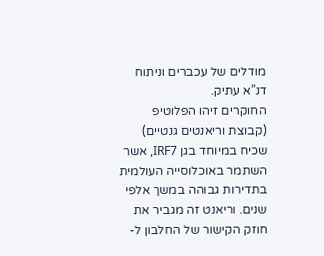מודלים של עכברים וניתוח דנ”א עתיק.
החוקרים זיהו הפלוטיפ (קבוצת וריאנטים גנטיים) שכיח במיוחד בגן IRF7, אשר השתמר באוכלוסייה העולמית בתדירות גבוהה במשך אלפי שנים. וריאנט זה מגביר את חוזק הקישור של החלבון ל-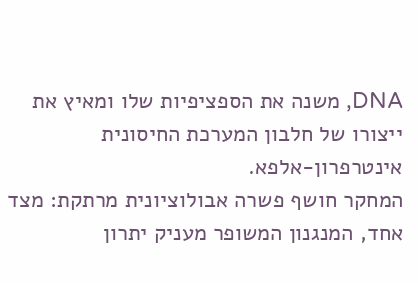DNA, משנה את הספציפיות שלו ומאיץ את ייצורו של חלבון המערכת החיסונית אינטרפרון-אלפא.
המחקר חושף פשרה אבולוציונית מרתקת: מצד אחד, המנגנון המשופר מעניק יתרון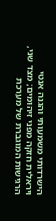הישרדותי משמעותי והגנה אנטי ויראלית חזקה מפני זיהומים; מצד שני, הרגישות המוגברת של מערכת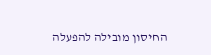החיסון מובילה להפעלה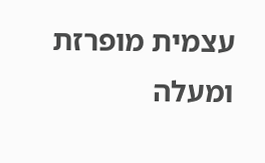עצמית מופרזת ומעלה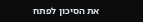את הסיכון לפתח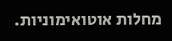מחלות אוטואימוניות.